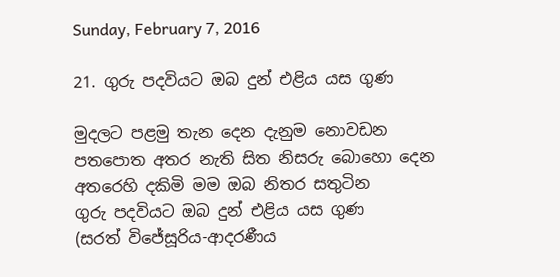Sunday, February 7, 2016

21. ගුරු පදවියට ඔබ දුන් එළිය යස ගුණ

මුදලට පළමු තැන දෙන දැනුම නොවඩන
පතපොත අතර නැති සිත නිසරු බොහො දෙන
අතරෙහි දකිමි මම ඔබ නිතර සතුටින
ගුරු පදවියට ඔබ දුන් එළිය යස ගුණ
(සරත් විජේසූරිය-ආදරණීය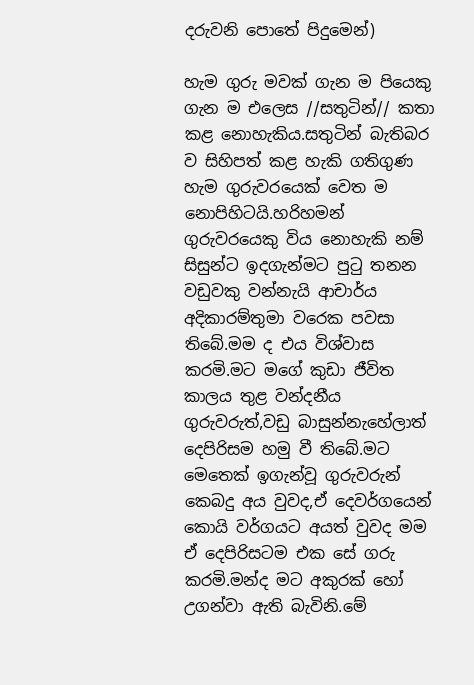දරුවනි පොතේ පිදුමෙන්)

හැම ගුරු මවක් ගැන ම පියෙකු ගැන ම එලෙස //සතුටින්// කතා කළ නොහැකිය.සතුටින් බැතිබර ව සිහිපත් කළ හැකි ගතිගුණ හැම ගුරුවරයෙක් වෙත ම නොපිහිටයි.හරිහමන් ගුරුවරයෙකු විය නොහැකි නම් සිසුන්ට ඉදගැන්මට පුටු තනන වඩුවකු වන්නැයි ආචාර්ය අදිකාරම්තුමා වරෙක පවසා තිබේ.මම ද එය විශ්වාස කරමි.මට මගේ කුඩා ජීවිත කාලය තුළ වන්දනීය ගුරුවරුත්,වඩු බාසුන්නැහේලාත් දෙපිරිසම හමු වී තිබේ.මට මෙතෙක් ඉගැන්වූ ගුරුවරුන් කෙබදු අය වුවද,ඒ දෙවර්ගයෙන් කොයි වර්ගයට අයත් වුවද මම ඒ දෙපිරිසටම එක සේ ගරු කරමි.මන්ද මට අකුරක් හෝ උගන්වා ඇති බැවිනි.මේ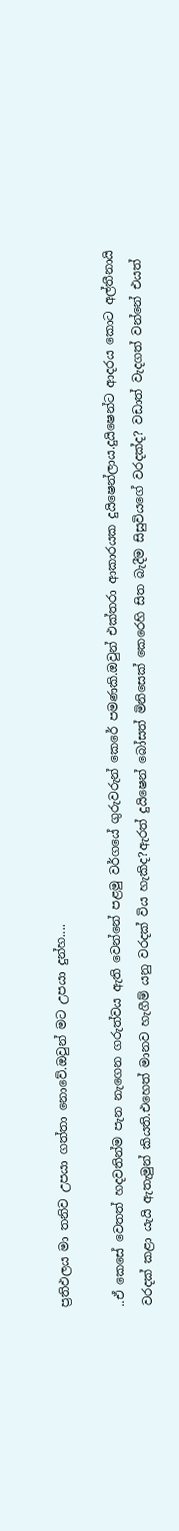ප්‍රතිඵලය මා තනිව උපයා ගත්තා නොවේ.ඔවුන් මට උපයා දුන්හ....

..ඒ කෙසේ වෙතත් හදවතින්ම පැන නැගෙන ගරුත්වය ඇති වෙන්නේ පළමු වර්ගයේ ගුරුවරුන් කෙරේ පමණකි.ඔවුන් එක්තරා ආකාරයක දුයිෂෙන්ලාය.දුයිෂෙන්ට ආදරය කොට අල්තීනායි වරදක් කළා යැයි ඇතැමුන් කියති.එහෙත් මානව හැගීම් යනු වරදක් විය හැකිද?ඇරත් දුයිෂෙන් බෝසත් මිනිසෙක් කෙරෙහි සිත බැදීම සිසුවියගේ වරදක්ද? වඩාත් වැදගත් වන්නේ එයත්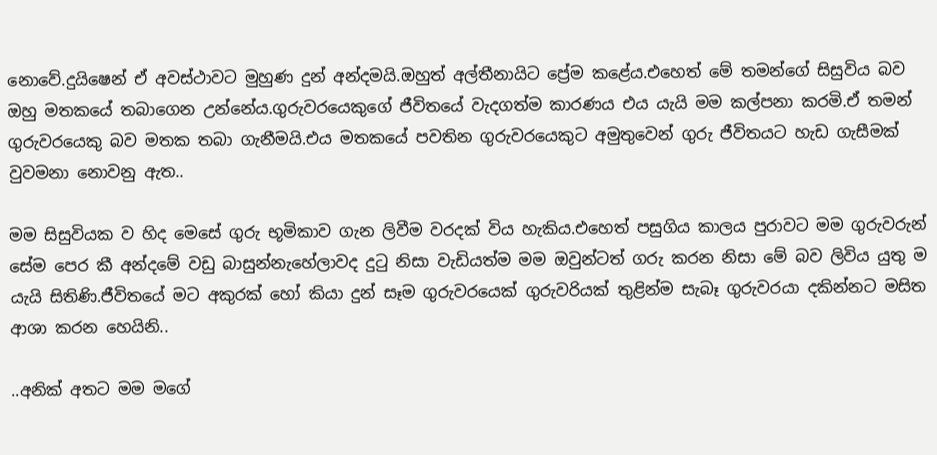නොවේ.දුයිෂෙන් ඒ අවස්ථාවට මුහුණ දුන් අන්දමයි.ඔහුත් අල්තීනායිට ප්‍රේම කළේය.එහෙත් මේ තමන්ගේ සිසුවිය බව ඔහු මතකයේ තබාගෙන උන්නේය.ගුරුවරයෙකුගේ ජීවිතයේ වැදගත්ම කාරණය එය යැයි මම කල්පනා කරමි.ඒ තමන් ගුරුවරයෙකු බව මතක තබා ගැනීමයි.එය මතකයේ පවතින ගුරුවරයෙකුට අමුතුවෙන් ගුරු ජීවිතයට හැඩ ගැසීමක් වුවමනා නොවනු ඇත..

මම සිසුවියක ව හිද මෙසේ ගුරු භූමිකාව ගැන ලිවීම වරදක් විය හැකිය.එහෙත් පසුගිය කාලය පුරාවට මම ගුරුවරුන් සේම පෙර කී අන්දමේ වඩු බාසුන්නැහේලාවද දුටු නිසා වැඩියත්ම මම ඔවුන්ටත් ගරු කරන නිසා මේ බව ලිවිය යුතු ම යැයි සිතිණි.ජීවිතයේ මට අකුරක් හෝ කියා දුන් සෑම ගුරුවරයෙක් ගුරුවරියක් තුළින්ම සැබෑ ගුරුවරයා දකින්නට මසිත ආශා කරන හෙයිනි..

..අනික් අතට මම මගේ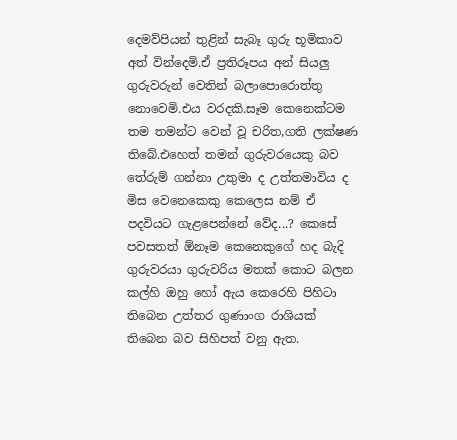දෙමව්පියන් තුළින් සැබෑ ගුරු භූමිකාව අත් වින්දෙමි.ඒ ප්‍රතිරූපය අන් සියලු ගුරුවරුන් වෙතින් බලාපොරොත්තු නොවෙමි.එය වරදකි.සෑම කෙනෙක්ටම තම තමන්ට වෙන් වූ චරිත,ගති ලක්ෂණ තිබේ.එහෙත් තමන් ගුරුවරයෙකු බව තේරුම් ගන්නා උතුමා ද උත්තමාවිය ද මිස වෙනෙකෙකු කෙලෙස නම් ඒ පදවියට ගැළපෙන්නේ වේද...? කෙසේ පවසතත් ඕනෑම කෙනෙකුගේ හද බැදි ගුරුවරයා ගුරුවරිය මතක් කොට බලන කල්හි ඔහු හෝ ඇය කෙරෙහි පිහිටා තිබෙන උත්තර ගුණාංග රාශියක් තිබෙන බව සිහිපත් වනු ඇත.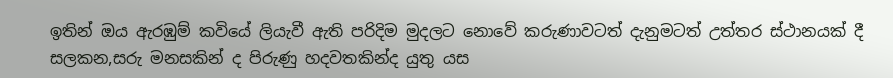ඉතින් ඔය ඇරඹුම් කවියේ ලියැවී ඇති පරිදිම මුදලට නොවේ කරුණාවටත් දැනුමටත් උත්තර ස්ථානයක් දී සලකන,සරු මනසකින් ද පිරුණු හදවතකින්ද යුතු යස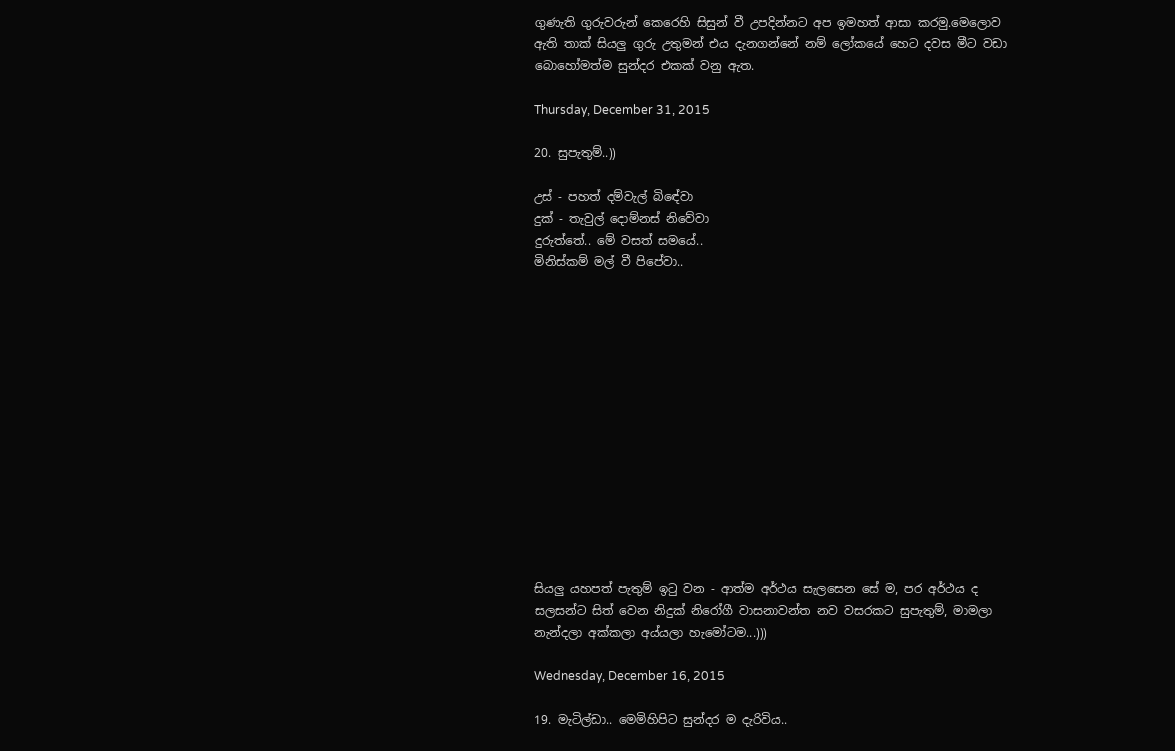ගුණැති ගුරුවරුන් කෙරෙහි සිසුන් වී උපදින්නට අප ඉමහත් ආසා කරමු.මෙලොව ඇති තාක් සියලු ගුරු උතුමන් එය දැනගන්නේ නම් ලෝකයේ හෙට දවස මීට වඩා බොහෝමත්ම සුන්දර එකක් වනු ඇත.

Thursday, December 31, 2015

20. සුපැතුම්..))

උස් - පහත් දම්වැල් බිඳේවා
දුක් - තැවුල් දොම්නස් නිවේවා
දුරුත්තේ.. මේ වසත් සමයේ..
මිනිස්කම් මල් වී පිපේවා..














සියලු යහපත් පැතුම් ඉටු වන - ආත්ම අර්ථය සැලසෙන සේ ම, පර අර්ථය ද සලසන්ට සිත් වෙන නිදුක් නිරෝගී වාසනාවන්ත නව වසරකට සුපැතුම්, මාමලා නැන්දලා අක්කලා අය්යලා හැමෝටම...)))

Wednesday, December 16, 2015

19. මැටිල්ඩා.. මෙමිහිපිට සුන්දර ම දැරිවිය..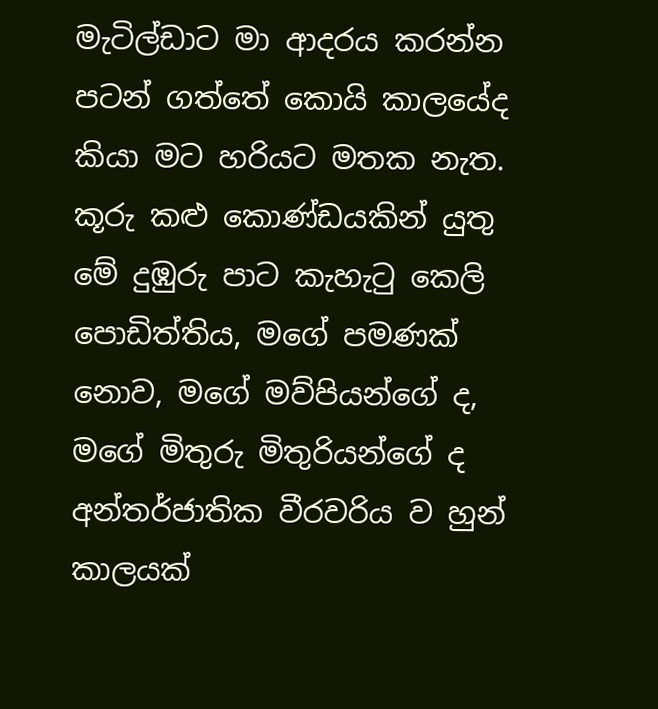මැටිල්ඩාට මා ආදරය කරන්න පටන් ගත්තේ කොයි කාලයේද කියා මට හරියට මතක නැත. කූරු කළු කොණ්ඩයකින් යුතු මේ දුඹුරු පාට කැහැටු කෙලි පොඩිත්තිය, මගේ පමණක් නොව, මගේ මව්පියන්ගේ ද, මගේ මිතුරු මිතුරියන්ගේ ද අන්තර්ජාතික වීරවරිය ව හුන් කාලයක්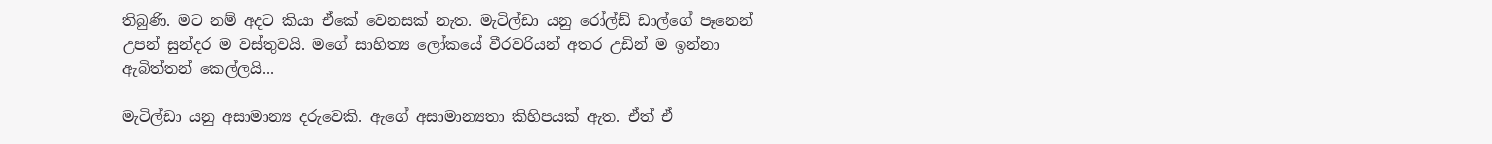තිබුණි. මට නම් අදට කියා ඒකේ වෙනසක් නැත. මැටිල්ඩා යනු රෝල්ඩ් ඩාල්ගේ පෑනෙන් උපන් සුන්දර ම වස්තුවයි. මගේ සාහිත්‍ය ලෝකයේ වීරවරියන් අතර උඩින් ම ඉන්නා ඇබිත්තන් කෙල්ලයි...

මැටිල්ඩා යනු අසාමාන්‍ය දරුවෙකි. ඇගේ අසාමාන්‍යතා කිහිපයක් ඇත. ඒත් ඒ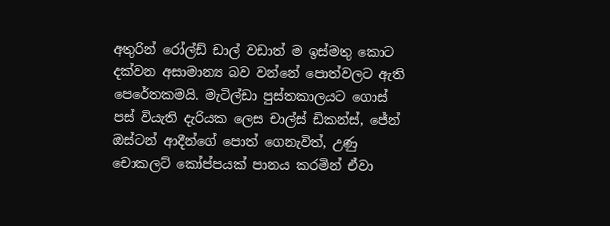අතුරින් රෝල්ඩ් ඩාල් වඩාත් ම ඉස්මතු කොට දක්වන අසාමාන්‍ය බව වන්නේ පොත්වලට ඇති පෙරේතකමයි. මැටිල්ඩා පුස්තකාලයට ගොස් පස් වියැති දැරියක ලෙස චාල්ස් ඩිකන්ස්, ජේන් ඔස්ටන් ආදීන්ගේ පොත් ගෙනැවිත්, උණු චොකලට් කෝප්පයක් පානය කරමින් ඒවා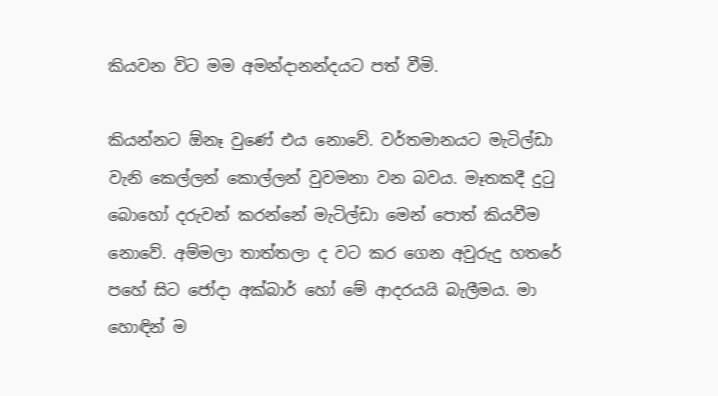කියවන විට මම අමන්දානන්දයට පත් වීමි.

කියන්නට ඕනෑ වුණේ එය නොවේ. වර්තමානයට මැටිල්ඩා වැනි කෙල්ලන් කොල්ලන් වුවමනා වන බවය. මෑතකදී දුටු බොහෝ දරුවන් කරන්නේ මැටිල්ඩා මෙන් පොත් කියවීම නොවේ. අම්මලා තාත්තලා ද වට කර ගෙන අවුරුදු හතරේ පහේ සිට ජෝදා අක්බාර් හෝ මේ ආදරයයි බැලීමය. මා හොඳින් ම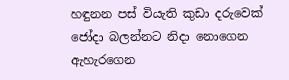හඳුනන පස් වියැති කුඩා දරුවෙක් ජෝදා බලන්නට නිදා නොගෙන ඇහැරගෙන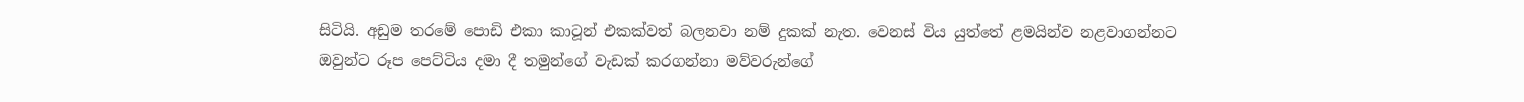සිටියි. අඩුම තරමේ පොඩි එකා කාටූන් එකක්වත් බලනවා නම් දුකක් නැත. වෙනස් විය යුත්තේ ළමයින්ව නළවාගන්නට ඔවුන්ට රූප පෙට්ටිය දමා දී තමුන්ගේ වැඩක් කරගන්නා මව්වරුන්ගේ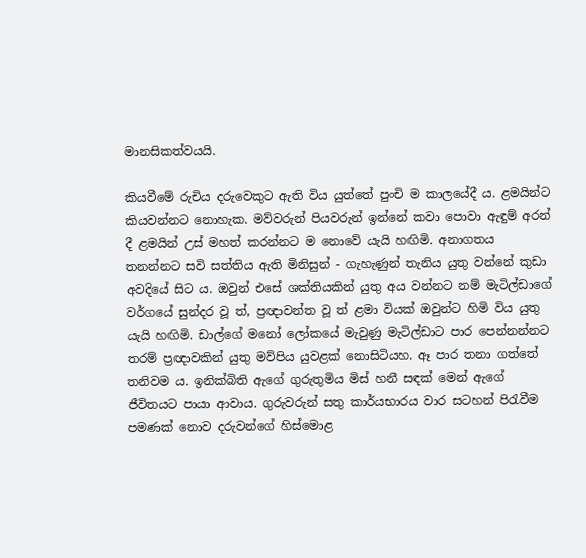මානසිකත්වයයි.

කියවීමේ රුචිය දරුවෙකුට ඇති විය යුත්තේ පුංචි ම කාලයේදී ය. ළමයින්ට කියවන්නට නොහැක. මව්වරුන් පියවරුන් ඉන්නේ කවා පොවා ඇඳුම් අරන් දී ළමයින් උස් මහත් කරන්නට ම නොවේ යැයි හඟිමි. අනාගතය තනන්නට සවි සත්තිය ඇති මිනිසුන් - ගැහැණුන් තැනිය යුතු වන්නේ කුඩා අවදියේ සිට ය. ඔවුන් එසේ ශක්තියකින් යුතු අය වන්නට නම් මැටිල්ඩාගේ වර්ගයේ සුන්දර වූ ත්, ප්‍රඥාවන්ත වූ ත් ළමා වියක් ඔවුන්ට හිමි විය යුතු යැයි හඟිමි. ඩාල්ගේ මනෝ ලෝකයේ මැවුණු මැටිල්ඩාට පාර පෙන්නන්නට තරම් ප්‍රඥාවකින් යුතු මව්පිය යුවළක් නොසිටියහ. ඈ පාර තනා ගත්තේ තනිවම ය. ඉනික්බිති ඇගේ ගුරුතුමිය මිස් හනී සඳක් මෙන් ඇගේ ජීවිතයට පායා ආවාය. ගුරුවරුන් සතු කාර්යභාරය වාර සටහන් පිරැවීම පමණක් නොව දරුවන්ගේ හිස්මොළ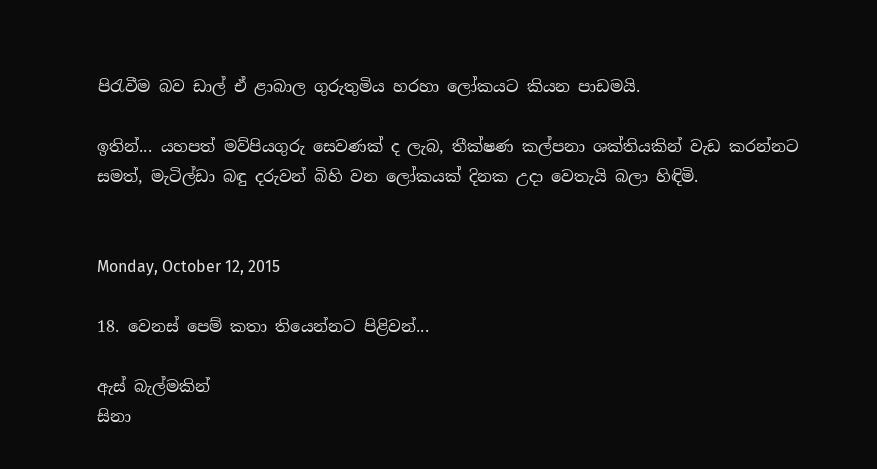පිරැවීම බව ඩාල් ඒ ළාබාල ගුරුතුමිය හරහා ලෝකයට කියන පාඩමයි.

ඉතින්... යහපත් මව්පියගුරු සෙවණක් ද ලැබ, තීක්ෂණ කල්පනා ශක්තියකින් වැඩ කරන්නට සමත්, මැටිල්ඩා බඳු දරුවන් බිහි වන ලෝකයක් දිනක උදා වෙතැයි බලා හිඳිමි.


Monday, October 12, 2015

18. වෙනස් පෙම් කතා තියෙන්නට පිළිවන්...

ඇස් බැල්මකින්
සිනා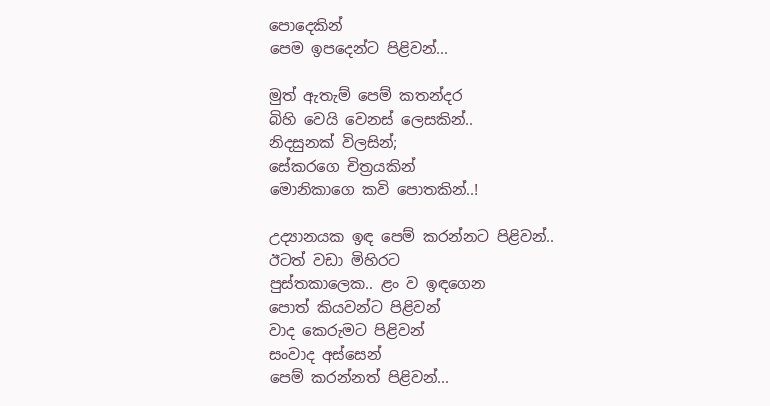පොදෙකින්
පෙම ඉපදෙන්ට පිළිවන්...

මුත් ඇතැම් පෙම් කතන්දර
බිහි වෙයි වෙනස් ලෙසකින්..
නිදසුනක් විලසින්;
සේකරගෙ චිත්‍රයකින්
මොනිකාගෙ කවි පොතකින්..!

උද්‍යානයක ඉඳ පෙම් කරන්නට පිළිවන්..
ඊටත් වඩා මිහිරට
පුස්තකාලෙක.. ළං ව ඉඳගෙන
පොත් කියවන්ට පිළිවන්
වාද කෙරුමට පිළිවන්
සංවාද අස්සෙන්
පෙම් කරන්නත් පිළිවන්...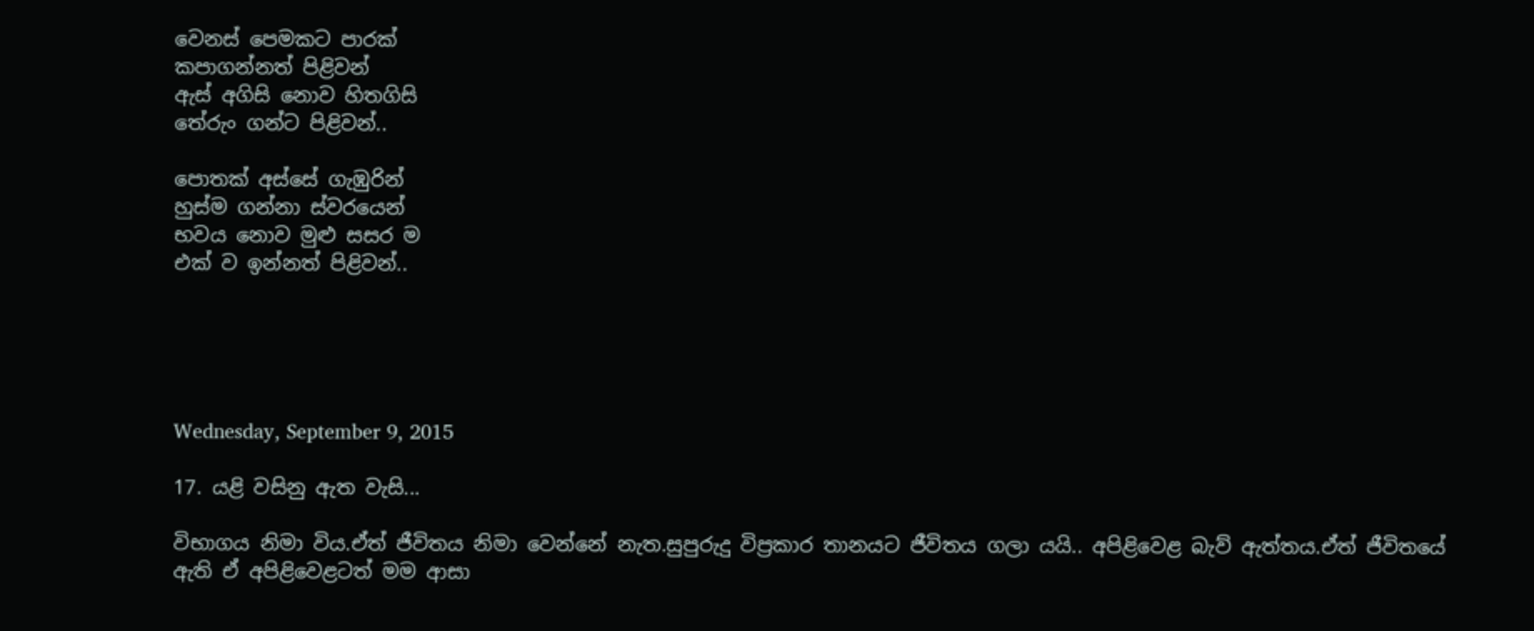වෙනස් පෙමකට පාරක්
කපාගන්නත් පිළිවන්
ඇස් අගිසි නොව හිතගිසි
තේරුං ගන්ට පිළිවන්..

පොතක් අස්සේ ගැඹුරින්
හුස්ම ගන්නා ස්වරයෙන්
භවය නොව මුළු සසර ම
එක් ව ඉන්නත් පිළිවන්..





Wednesday, September 9, 2015

17. යළි වසිනු ඇත වැසි...

විභාගය නිමා විය.ඒත් ජීවිතය නිමා වෙන්නේ නැත.සුපුරුදු විප්‍රකාර තානයට ජීවිතය ගලා යයි.. අපිළිවෙළ බැව් ඇත්තය.ඒත් ජීවිතයේ ඇති ඒ අපිළිවෙළටත් මම ආසා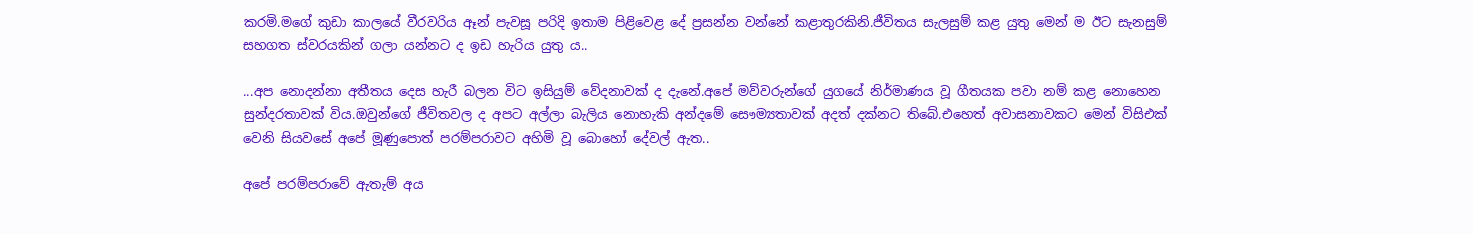කරමි.මගේ කුඩා කාලයේ වීරවරිය ඈන් පැවසූ පරිදි ඉතාම පිළිවෙළ දේ ප්‍රසන්න වන්නේ කළාතුරකිනි.ජීවිතය සැලසුම් කළ යුතු මෙන් ම ඊට සැනසුම් සහගත ස්වරයකින් ගලා යන්නට ද ඉඩ හැරිය යුතු ය..

...අප නොදන්නා අතීතය දෙස හැරී බලන විට ඉසියුම් වේදනාවක් ද දැනේ.අපේ මව්වරුන්ගේ යුගයේ නිර්මාණය වූ ගීතයක පවා නම් කළ නොහෙන සුන්දරතාවක් විය.ඔවුන්ගේ ජීවිතවල ද අපට අල්ලා බැලිය නොහැකි අන්දමේ සෞම්‍යතාවක් අදත් දක්නට තිබේ.එහෙත් අවාසනාවකට මෙන් විසිඑක් වෙනි සියවසේ අපේ මූණුපොත් පරම්පරාවට අහිමි වූ බොහෝ දේවල් ඇත..

අපේ පරම්පරාවේ ඇතැම් අය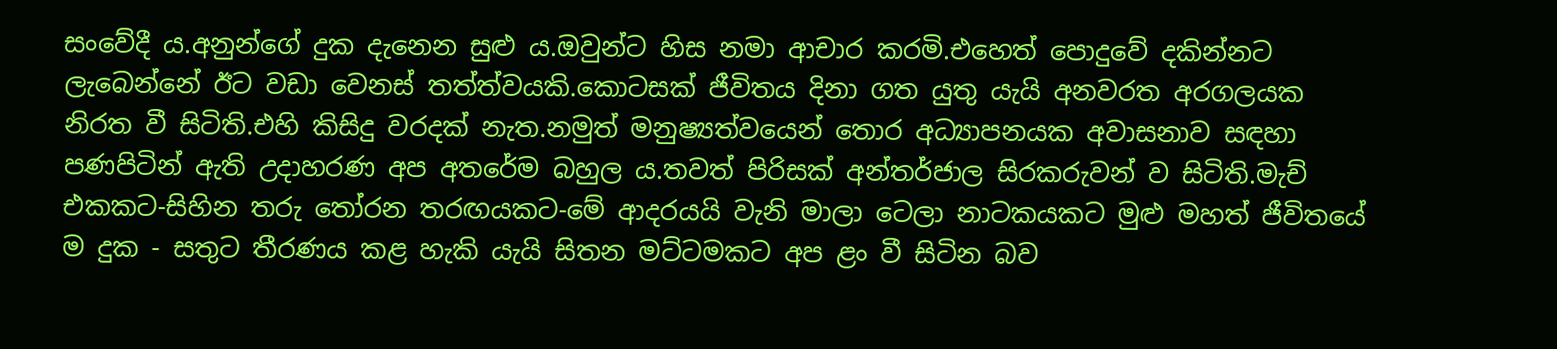සංවේදී ය.අනුන්ගේ දුක දැනෙන සුළු ය.ඔවුන්ට හිස නමා ආචාර කරමි.එහෙත් පොදුවේ දකින්නට ලැබෙන්නේ ඊට වඩා වෙනස් තත්ත්වයකි.කොටසක් ජීවිතය දිනා ගත යුතු යැයි අනවරත අරගලයක නිරත වී සිටිති.එහි කිසිදු වරදක් නැත.නමුත් මනුෂ්‍යත්වයෙන් තොර අධ්‍යාපනයක අවාසනාව සඳහා පණපිටින් ඇති උදාහරණ අප අතරේම බහුල ය.තවත් පිරිසක් අන්තර්ජාල සිරකරුවන් ව සිටිති.මැච් එකකට-සිහින තරු තෝරන තරඟයකට-මේ ආදරයයි වැනි මාලා ටෙලා නාටකයකට මුළු මහත් ජීවිතයේ ම දුක - සතුට තීරණය කළ හැකි යැයි සිතන මට්ටමකට අප ළං වී සිටින බව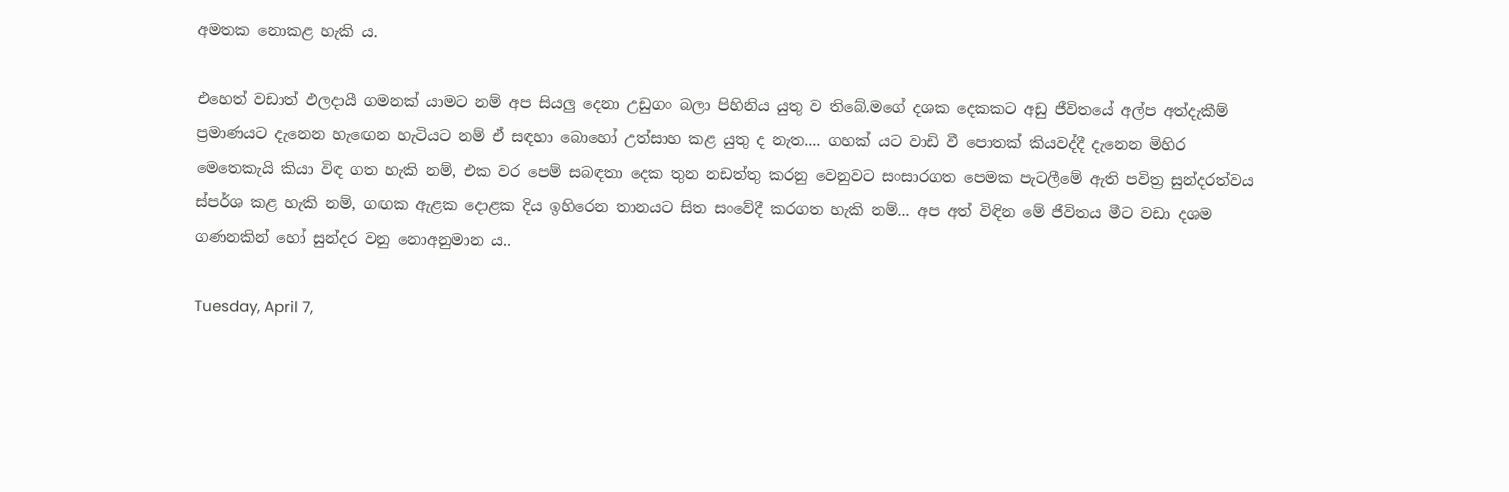අමතක නොකළ හැකි ය.

එහෙත් වඩාත් ඵලදායී ගමනක් යාමට නම් අප සියලු දෙනා උඩුගං බලා පිහිනිය යුතු ව තිබේ.මගේ දශක දෙකකට අඩු ජීවිතයේ අල්ප අත්දැකීම් ප්‍රමාණයට දැනෙන හැඟෙන හැටියට නම් ඒ සඳහා බොහෝ උත්සාහ කළ යුතු ද නැත.... ගහක් යට වාඩි වී පොතක් කියවද්දී දැනෙන මිහිර මෙතෙකැයි කියා විඳ ගත හැකි නම්, එක වර පෙම් සබඳතා දෙක තුන නඩත්තු කරනු වෙනුවට සංසාරගත පෙමක පැටලීමේ ඇති පවිත්‍ර සුන්දරත්වය ස්පර්ශ කළ හැකි නම්, ගඟක ඇළක දොළක දිය ඉහිරෙන තානයට සිත සංවේදී කරගත හැකි නම්... අප අත් විඳින මේ ජීවිතය මීට වඩා දශම ගණනකින් හෝ සුන්දර වනු නොඅනුමාන ය..

Tuesday, April 7,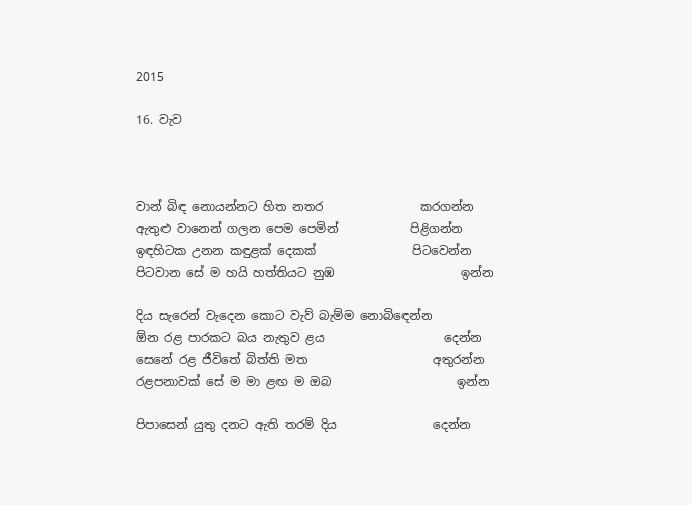2015

16. වැව



වාන් බිඳ නොයන්නට හිත නතර                කරගන්න
ඇතුළු වානෙන් ගලන පෙම පෙමින්            පිළිගන්න
ඉඳහිටක උනන කඳුළක් දෙකක්                පිටවෙන්න
පිටවාන සේ ම හයි හත්තියට නුඹ                     ඉන්න

දිය සැරෙන් වැදෙන කොට වැව් බැම්ම නොබිඳෙන්න
ඕන රළ පාරකට බය නැතුව ළය                    දෙන්න
සෙනේ රළ ජීවිතේ බිත්ති මත                     අතුරන්න
රළපනාවක් සේ ම මා ළඟ ම ඔබ                     ඉන්න

පිපාසෙන් යුතු දනට ඇති තරම් දිය                දෙන්න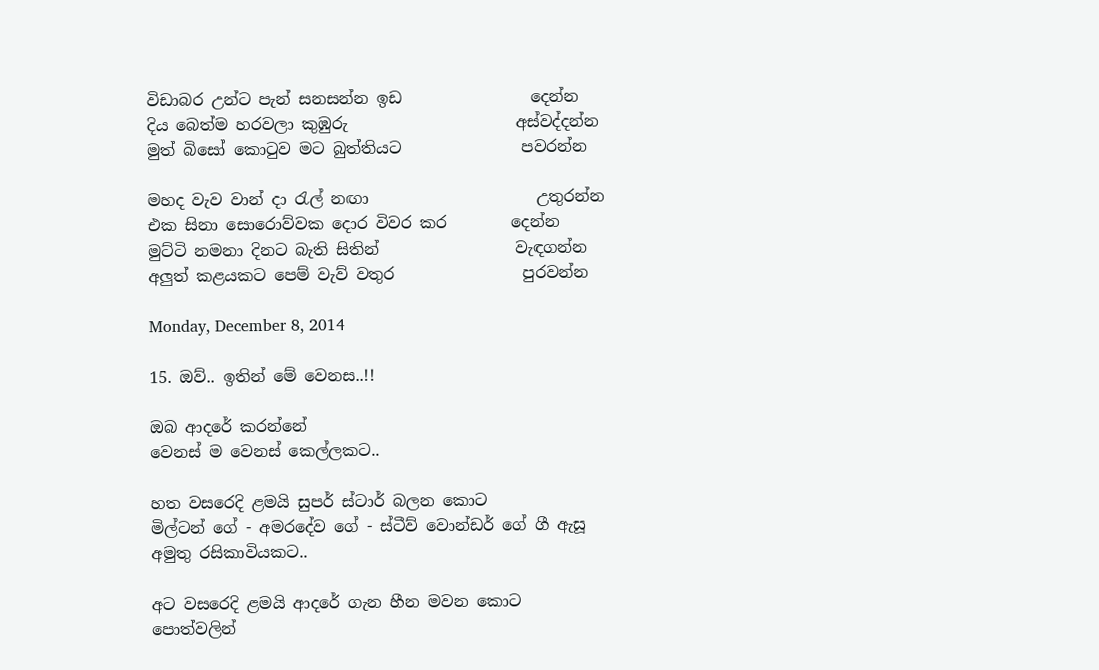විඩාබර උන්ට පැන් සනසන්න ඉඩ                දෙන්න
දිය බෙත්ම හරවලා කුඹුරු                     අස්වද්දන්න
මුත් බිසෝ කොටුව මට බුත්තියට               පවරන්න

මහද වැව වාන් දා රැල් නඟා                     උතුරන්න
එක සිනා සොරොව්වක දොර විවර කර        දෙන්න
මුට්ටි නමනා දිනට බැති සිතින්                 වැඳගන්න
අලුත් කළයකට පෙම් වැව් වතුර                පුරවන්න

Monday, December 8, 2014

15. ඔව්.. ඉතින් මේ වෙනස..!!

ඔබ ආදරේ කරන්නේ
වෙනස් ම වෙනස් කෙල්ලකට..

හත වසරෙදි ළමයි සුපර් ස්ටාර් බලන කොට
මිල්ටන් ගේ - අමරදේව ගේ - ස්ටීව් වොන්ඩර් ගේ ගී ඇසූ
අමුතු රසිකාවියකට..

අට වසරෙදි ළමයි ආදරේ ගැන හීන මවන කොට
පොත්වලින්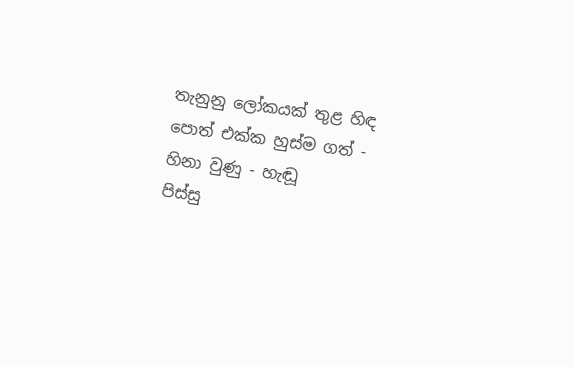තැනුනු ලෝකයක් තුළ හිඳ
පොත් එක්ක හුස්ම ගත් - හිනා වුණු - හැඬූ
පිස්සු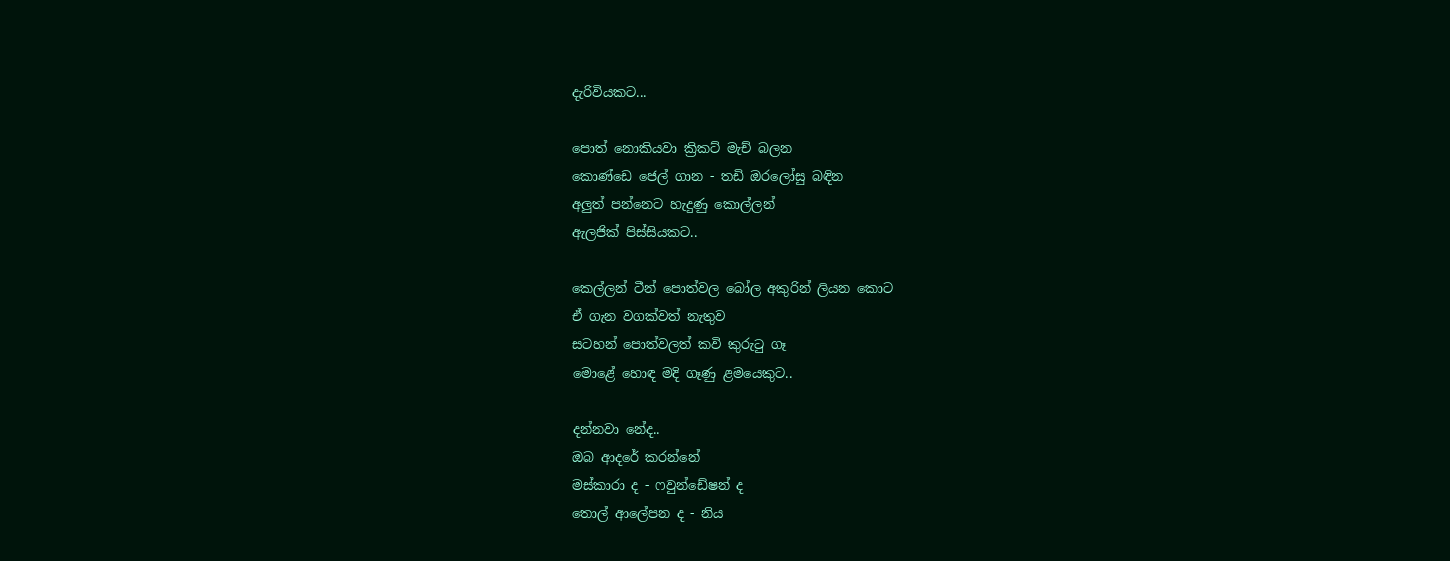දැරිවියකට...

පොත් නොකියවා ක්‍රිකට් මැච් බලන
කොණ්ඩෙ ජෙල් ගාන - තඩි ඔරලෝසු බඳින
අලුත් පන්නෙට හැදුණු කොල්ලන්
ඇලජික් පිස්සියකට..

කෙල්ලන් ටීන් පොත්වල බෝල අකුරින් ලියන කොට
ඒ ගැන වගක්වත් නැතුව
සටහන් පොත්වලත් කවි කුරුටු ගෑ
මොළේ හොඳ මදි ගෑණු ළමයෙකුට..

දන්නවා නේද..
ඔබ ආදරේ කරන්නේ
මස්කාරා ද - ෆවුන්ඩේෂන් ද
තොල් ආලේපන ද - නිය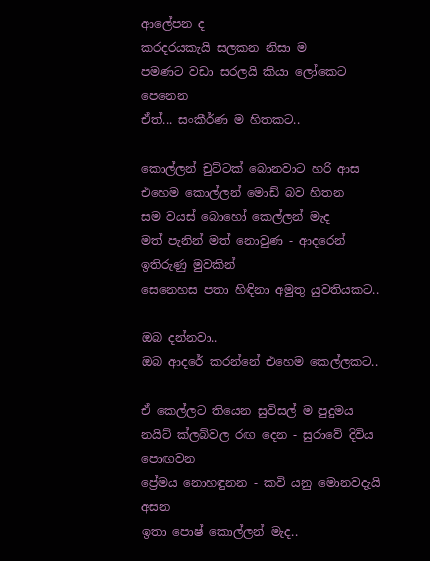ආලේපන ද
කරදරයකැයි සලකන නිසා ම
පමණට වඩා සරලයි කියා ලෝකෙට පෙනෙන
ඒත්... සංකීර්ණ ම හිතකට..

කොල්ලන් චුට්ටක් බොනවාට හරි ආස
එහෙම කොල්ලන් මොඩ් බව හිතන
සම වයස් බොහෝ කෙල්ලන් මැද
මත් පැනින් මත් නොවුණ - ආදරෙන් ඉතිරුණු මුවකින්
සෙනෙහස පතා හිඳිනා අමුතු යුවතියකට..

ඔබ දන්නවා..
ඔබ ආදරේ කරන්නේ එහෙම කෙල්ලකට..

ඒ කෙල්ලට තියෙන සුවිසල් ම පුදුමය
නයිට් ක්ලබ්වල රඟ දෙන - සුරාවේ දිවිය පොඟවන
ප්‍රේමය නොහඳුනන - කවි යනු මොනවදැයි අසන
ඉතා පොෂ් කොල්ලන් මැද..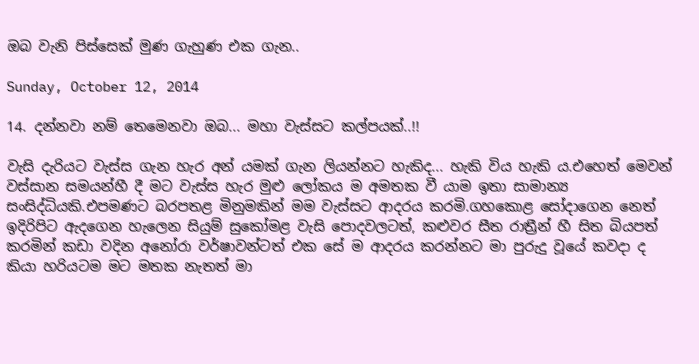ඔබ වැනි පිස්සෙක් මුණ ගැහුණ එක ගැන..

Sunday, October 12, 2014

14. දන්නවා නම් තෙමෙනවා ඔබ... මහා වැස්සට කල්පයක්..!!

වැසි දැරියට වැස්ස ගැන හැර අන් යමක් ගැන ලියන්නට හැකිද... හැකි විය හැකි ය.එහෙත් මෙවන් වස්සාන සමයන්හී දී මට වැස්ස හැර මුළු ලෝකය ම අමතක වී යාම ඉතා සාමාන්‍ය සංසිද්ධියකි.එපමණට බරපතළ මිනුමකින් මම වැස්සට ආදරය කරමි.ගහකොළ සෝදාගෙන නෙත් ඉදිරිපිට ඇදගෙන හැලෙන සියුම් සුකෝමළ වැසි පොදවලටත්, කළුවර සීත රාත්‍රීන් හී සිත බියපත් කරමින් කඩා වදින අනෝරා වර්ෂාවන්ටත් එක සේ ම ආදරය කරන්නට මා පුරුදු වූයේ කවදා ද කියා හරියටම මට මතක නැතත් මා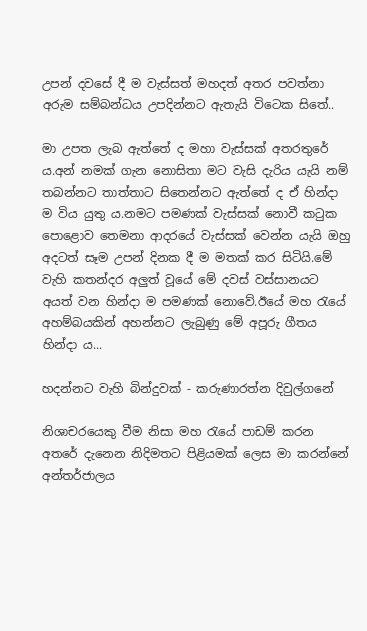උපන් දවසේ දී ම වැස්සත් මහදත් අතර පවත්නා අරුම සම්බන්ධය උපදින්නට ඇතැයි විටෙක සිතේ..

මා උපත ලැබ ඇත්තේ ද මහා වැස්සක් අතරතුරේ ය.අන් නමක් ගැන නොසිතා මට වැසි දැරිය යැයි නම් තබන්නට තාත්තාට සිතෙන්නට ඇත්තේ ද ඒ හින්දා ම විය යුතු ය.නමට පමණක් වැස්සක් නොවී කටුක පොළොව තෙමනා ආදරයේ වැස්සක් වෙන්න යැයි ඔහු අදටත් සෑම උපන් දිනක දී ම මතක් කර සිටියි.මේ වැහි කතන්දර අලුත් වූයේ මේ දවස් වස්සානයට අයත් වන හින්දා ම පමණක් නොවේ.ඊයේ මහ රැයේ අහම්බයකින් අහන්නට ලැබුණු මේ අපූරු ගීතය හින්දා ය...

හදන්නට වැහි බින්දුවක් - කරුණාරත්න දිවුල්ගනේ

නිශාචරයෙකු වීම නිසා මහ රැයේ පාඩම් කරන අතරේ දැනෙන නිදිමතට පිළියමක් ලෙස මා කරන්නේ අන්තර්ජාලය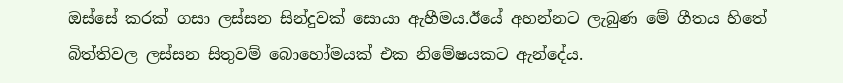ඔස්සේ කරක් ගසා ලස්සන සින්දුවක් සොයා ඇහීමය.ඊයේ අහන්නට ලැබුණ මේ ගීතය හිතේ බිත්තිවල ලස්සන සිතුවම් බොහෝමයක් එක නිමේෂයකට ඇන්දේය.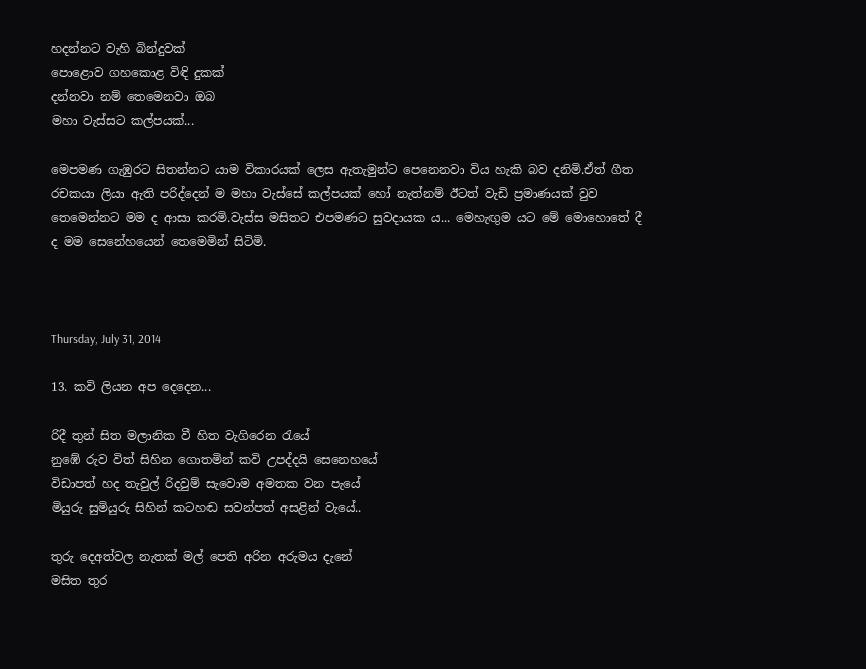හදන්නට වැහි බින්දුවක්
පොළොව ගහකොළ විඳි දුකක්
දන්නවා නම් තෙමෙනවා ඔබ
මහා වැස්සට කල්පයක්...

මෙපමණ ගැඹුරට සිතන්නට යාම විකාරයක් ලෙස ඇතැමුන්ට පෙනෙනවා විය හැකි බව දනිමි.ඒත් ගීත රචකයා ලියා ඇති පරිද්දෙන් ම මහා වැස්සේ කල්පයක් හෝ නැත්නම් ඊටත් වැඩි ප්‍රමාණයක් වුව තෙමෙන්නට මම ද ආසා කරමි.වැස්ස මසිතට එපමණට සුවදායක ය... මෙහැඟුම යට මේ මොහොතේ දී ද මම සෙනේහයෙන් තෙමෙමින් සිටිමි.



Thursday, July 31, 2014

13. කවි ලියන අප දෙදෙන...

රිදී තුන් සිත මලානික වී හිත වැගිරෙන රැයේ
නුඹේ රුව විත් සිහින ගොතමින් කවි උපද්දයි සෙනෙහයේ
විඩාපත් හද තැවුල් රිදවුම් සැවොම අමතක වන පැයේ
මියුරු සුමියුරු සිහින් කටහඬ සවන්පත් අසළින් වැයේ..

තුරු දෙඅත්වල නැතක් මල් පෙති අරින අරුමය දැනේ
මසිත තුර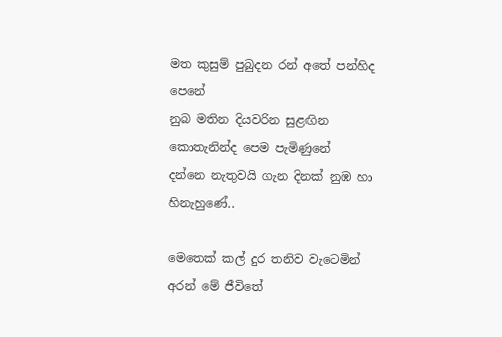මත කුසුම් පුබුදන රන් අතේ පන්හිද පෙනේ
නුබ මතින දියවරින සුළඟින කොතැනින්ද පෙම පැමිණුනේ
දන්නෙ නැතුවයි ගැන දිනක් නුඹ හා හිනැහුණේ..

මෙතෙක් කල් දුර තනිව වැටෙමින් අරන් මේ ජීවිතේ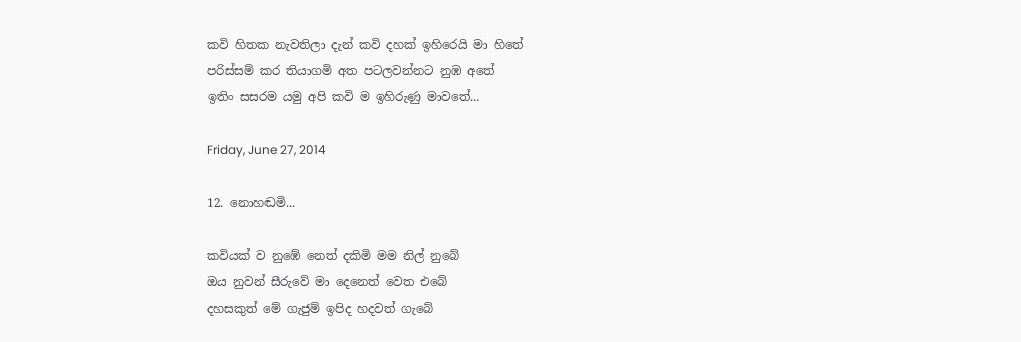කවි හිතක නැවතිලා දැන් කවි දහක් ඉහිරෙයි මා හිතේ
පරිස්සම් කර තියාගමි අත පටලවන්නට නුඹ අතේ
ඉතිං සසරම යමු අපි කවි ම ඉහිරුණු මාවතේ...

Friday, June 27, 2014

12. නොහඬමි...

කවියක් ව නුඹේ නෙත් දකිමි මම නිල් නුබේ
ඔය නුවන් සීරුවේ මා දෙනෙත් වෙත එබේ
දහසකුත් මේ ගැජුම් ඉපිද හදවත් ගැබේ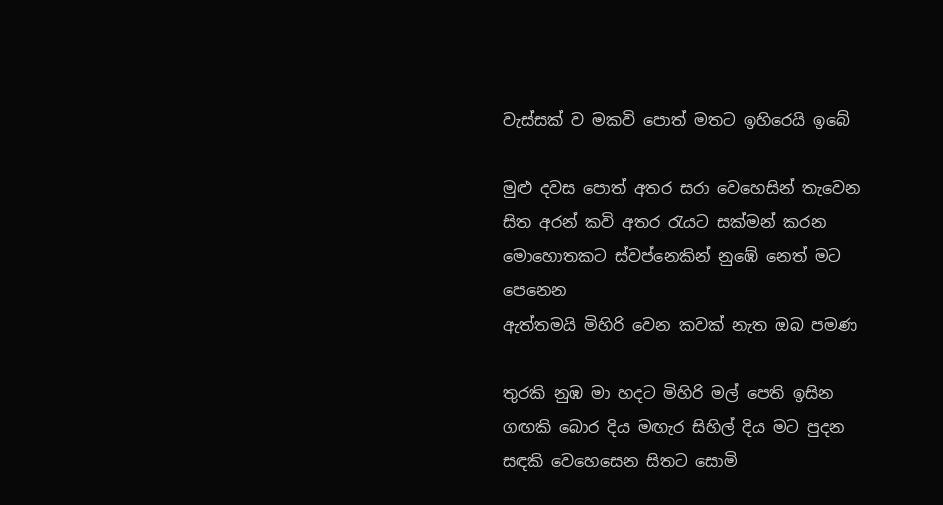වැස්සක් ව මකවි පොත් මතට ඉහිරෙයි ඉබේ

මුළු දවස පොත් අතර සරා වෙහෙසින් තැවෙන
සිත අරන් කවි අතර රැයට සක්මන් කරන
මොහොතකට ස්වප්නෙකින් නුඹේ නෙත් මට පෙනෙන
ඇත්තමයි මිහිරි වෙන කවක් නැත ඔබ පමණ

තුරකි නුඹ මා හදට මිහිරි මල් පෙති ඉසින
ගඟකි බොර දිය මඟැර සිහිල් දිය මට පුදන
සඳකි වෙහෙසෙන සිතට සොමි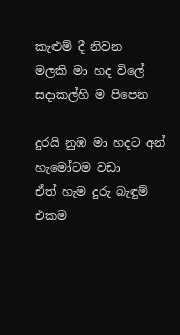කැළුම් දී නිවන
මලකි මා හද විලේ සදාකල්හි ම පිපෙන

දුරයි නුඹ මා හදට අන් හැමෝටම වඩා
ඒත් හැම දුරු බැඳුම් එකම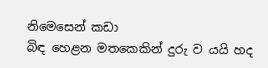නිමෙසෙන් කඩා
බිඳ හෙළන මතකෙකින් දුරු ව යයි හද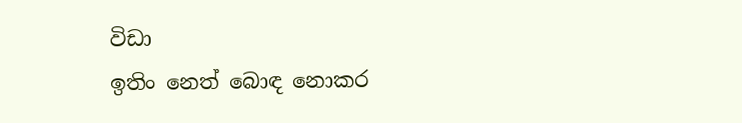විඩා
ඉතිං නෙත් බොඳ නොකර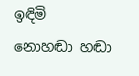ඉඳිමි නොහඬා හඬා